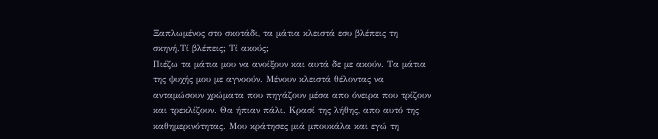Ξαπλωμένος στο σκοτάδι, τα μάτια κλειστά εσυ βλέπεις τη σκηνή.Τί βλέπεις; Τί ακούς;
Πιέζω τα μάτια μου να ανοίξουν και αυτά δε με ακούν. Τα μάτια της ψυχής μου με αγνοούν. Μένουν κλειστά θέλοντας να ανταμώσουν χρώματα που πηγάζουν μέσα απο όνειρα που τρίζουν και τρεκλίζουν. Θα ήπιαν πάλι. Κρασί της λήθης, απο αυτό της καθημερινότητας. Μου κράτησες μιά μπουκάλα και εγώ τη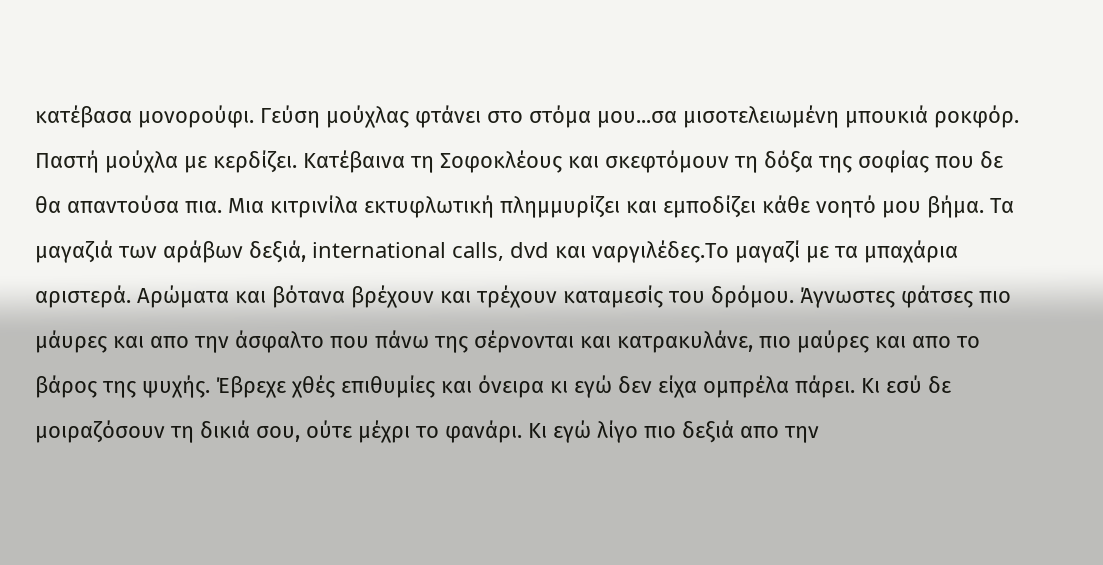κατέβασα μονορούφι. Γεύση μούχλας φτάνει στο στόμα μου...σα μισοτελειωμένη μπουκιά ροκφόρ. Παστή μούχλα με κερδίζει. Κατέβαινα τη Σοφοκλέους και σκεφτόμουν τη δόξα της σοφίας που δε θα απαντούσα πια. Μια κιτρινίλα εκτυφλωτική πλημμυρίζει και εμποδίζει κάθε νοητό μου βήμα. Τα μαγαζιά των αράβων δεξιά, international calls, dvd και ναργιλέδες.Το μαγαζί με τα μπαχάρια αριστερά. Αρώματα και βότανα βρέχουν και τρέχουν καταμεσίς του δρόμου. Άγνωστες φάτσες πιο μάυρες και απο την άσφαλτο που πάνω της σέρνονται και κατρακυλάνε, πιο μαύρες και απο το βάρος της ψυχής. Έβρεχε χθές επιθυμίες και όνειρα κι εγώ δεν είχα ομπρέλα πάρει. Κι εσύ δε μοιραζόσουν τη δικιά σου, ούτε μέχρι το φανάρι. Κι εγώ λίγο πιο δεξιά απο την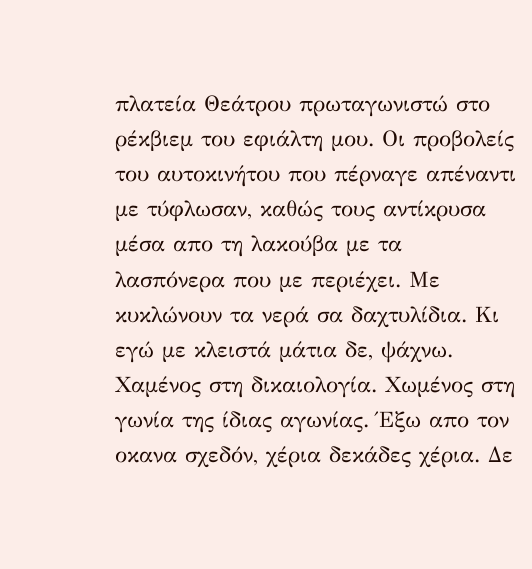πλατεία Θεάτρου πρωταγωνιστώ στο ρέκβιεμ του εφιάλτη μου. Οι προβολείς του αυτοκινήτου που πέρναγε απέναντι με τύφλωσαν, καθώς τους αντίκρυσα μέσα απο τη λακούβα με τα λασπόνερα που με περιέχει. Με κυκλώνουν τα νερά σα δαχτυλίδια. Κι εγώ με κλειστά μάτια δε, ψάχνω. Χαμένος στη δικαιολογία. Χωμένος στη γωνία της ίδιας αγωνίας. Έξω απο τον οκανα σχεδόν, χέρια δεκάδες χέρια. Δε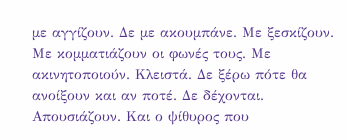με αγγίζουν. Δε με ακουμπάνε. Με ξεσκίζουν. Με κομματιάζουν οι φωνές τους. Με ακινητοποιούν. Κλειστά. Δε ξέρω πότε θα ανοίξουν και αν ποτέ. Δε δέχονται. Απουσιάζουν. Και ο ψίθυρος που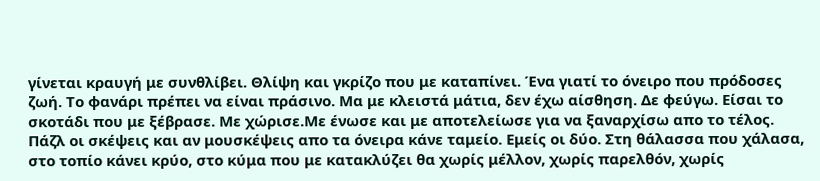γίνεται κραυγή με συνθλίβει. Θλίψη και γκρίζο που με καταπίνει. Ένα γιατί το όνειρο που πρόδοσες ζωή. Το φανάρι πρέπει να είναι πράσινο. Μα με κλειστά μάτια, δεν έχω αίσθηση. Δε φεύγω. Είσαι το σκοτάδι που με ξέβρασε. Με χώρισε.Με ένωσε και με αποτελείωσε για να ξαναρχίσω απο το τέλος. Πάζλ οι σκέψεις και αν μουσκέψεις απο τα όνειρα κάνε ταμείο. Εμείς οι δύο. Στη θάλασσα που χάλασα, στο τοπίο κάνει κρύο, στο κύμα που με κατακλύζει θα χωρίς μέλλον, χωρίς παρελθόν, χωρίς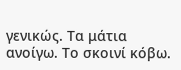γενικώς. Τα μάτια ανοίγω. Το σκοινί κόβω.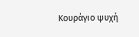Κουράγιο ψυχή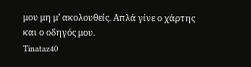μου μη μ’ ακολουθείς. Απλά γίνε ο χάρτης και ο οδηγός μου.
Tinataz40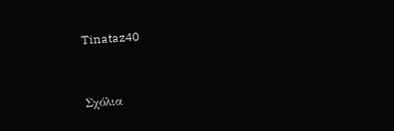Tinataz40


Σχόλια